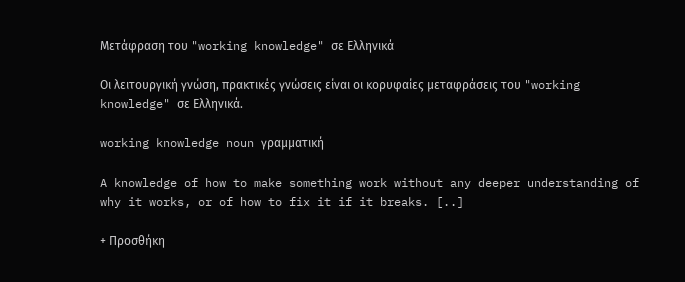Μετάφραση του "working knowledge" σε Ελληνικά

Οι λειτουργική γνώση, πρακτικές γνώσεις είναι οι κορυφαίες μεταφράσεις του "working knowledge" σε Ελληνικά.

working knowledge noun γραμματική

A knowledge of how to make something work without any deeper understanding of why it works, or of how to fix it if it breaks. [..]

+ Προσθήκη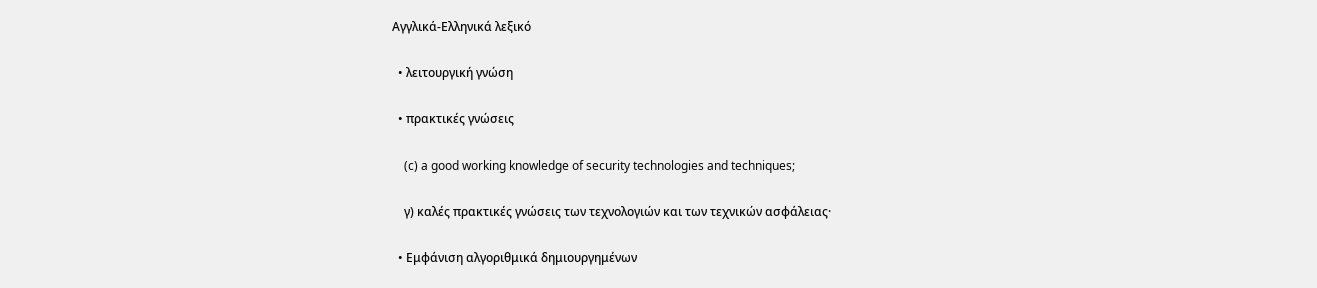Αγγλικά-Ελληνικά λεξικό

  • λειτουργική γνώση

  • πρακτικές γνώσεις

    (c) a good working knowledge of security technologies and techniques;

    γ) καλές πρακτικές γνώσεις των τεχνολογιών και των τεχνικών ασφάλειας·

  • Εμφάνιση αλγοριθμικά δημιουργημένων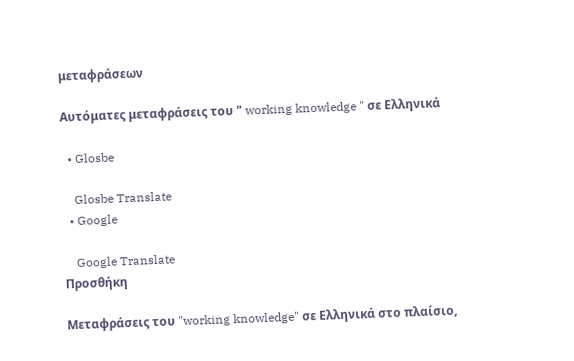μεταφράσεων

Αυτόματες μεταφράσεις του " working knowledge " σε Ελληνικά

  • Glosbe

    Glosbe Translate
  • Google

    Google Translate
Προσθήκη

Μεταφράσεις του "working knowledge" σε Ελληνικά στο πλαίσιο,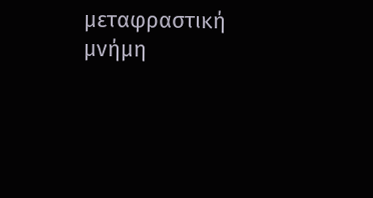μεταφραστική μνήμη